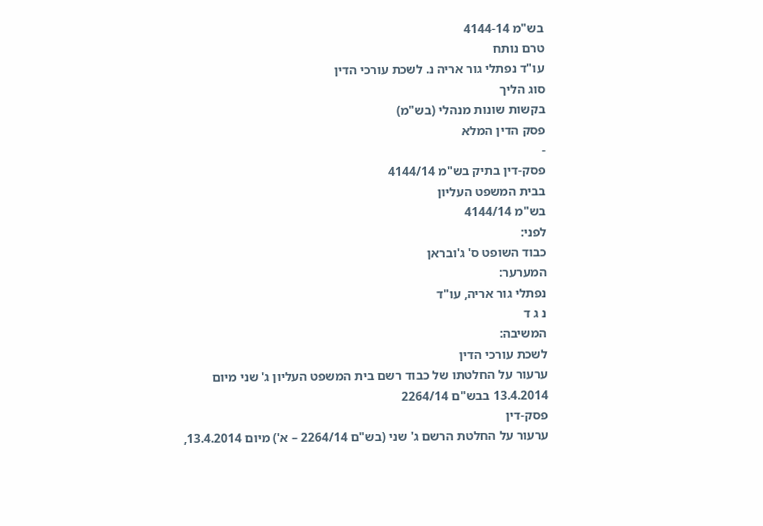בש"מ 4144-14
טרם נותח
עו"ד נפתלי גור אריה נ. לשכת עורכי הדין
סוג הליך
בקשות שונות מנהלי (בש"מ)
פסק הדין המלא
-
פסק-דין בתיק בש"מ 4144/14
בבית המשפט העליון
בש"מ 4144/14
לפני:
כבוד השופט ס' ג'ובראן
המערער:
נפתלי גור אריה, עו"ד
נ ג ד
המשיבה:
לשכת עורכי הדין
ערעור על החלטתו של כבוד רשם בית המשפט העליון ג' שני מיום 13.4.2014 בבש"ם 2264/14
פסק-דין
ערעור על החלטת הרשם ג' שני (בש"ם 2264/14 – א') מיום 13.4.2014,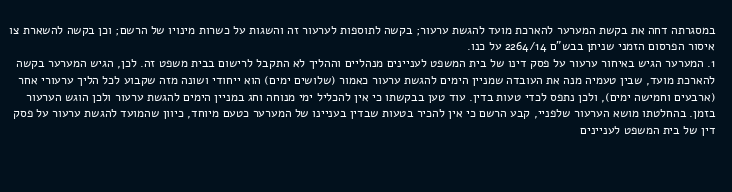במסגרתה דחה את בקשת המערער להארכת מועד להגשת ערעור; בקשה לתוספות לערעור זה והשגות על כשרות מינויו של הרשם; וכן בקשה להשארת צו איסור הפרסום הזמני שניתן בבש"ם 2264/14 על כנו.
1. המערער הגיש באיחור ערעור על פסק דינו של בית המשפט לעניינים מנהליים וההליך לא התקבל לרישום בבית משפט זה. לכן, הגיש המערער בקשה להארכת מועד, שבין טעמיה מנה את העובדה שמניין הימים להגשת ערעור כאמור (שלושים ימים) הוא ייחודי ושונה מזה שקבוע לכל הליך ערעורי אחר (ארבעים וחמישה ימים), ולכן נתפס לכדי טעות בדין. עוד טען בבקשתו כי אין להכליל ימי מנוחה וחג במניין הימים להגשת ערעור ולכן הוגש הערעור בזמן. בהחלטתו מושא הערעור שלפניי, קבע הרשם כי אין להכיר בטעות שבדין בעניינו של המערער כטעם מיוחד, כיוון שהמועד להגשת ערעור על פסק דין של בית המשפט לעניינים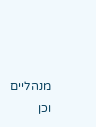מנהליים וכן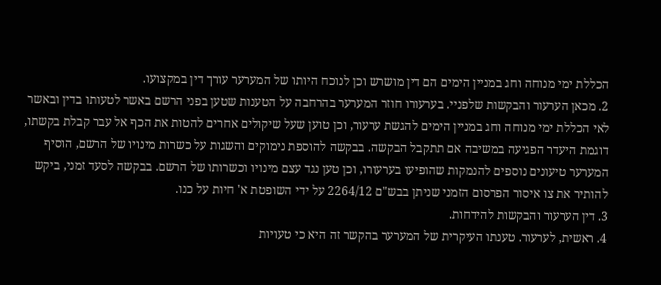הכללת ימי מנוחה וחג במניין הימים הם דין מושרש וכן לנוכח היותו של המערער עורך דין במקצועו.
2. מכאן הערעור והבקשות שלפניי. בערעורו חוזר המערער בהרחבה על הטענות שטען בפני הרשם באשר לטעותו בדין ובאשר לאי הכללת ימי מנוחה וחג במניין הימים להגשת ערעור, וכן טוען שעל שיקולים אחרים להטות את הכף אל עבר קבלת בקשתו, דוגמת היעדר הפגיעה במשיבה אם תתקבל הבקשה. בבקשה להוספת נימוקים והשגות על כשרות מינויו של הרשם, הוסיף המערער טיעונים נוספים להנמקות שהופיעו בערעורו, וכן טען נגד עצם מינויו וכשרותו של הרשם. בבקשה לסעד זמני, ביקש להותיר את צו איסור הפרסום הזמני שניתן בבש"ם 2264/12 על ידי השופטת א' חיות על כנו.
3. דין הערעור והבקשות להידחות.
4. ראשית, לערעור. טענתו העיקרית של המערער בהקשר זה היא כי טעויות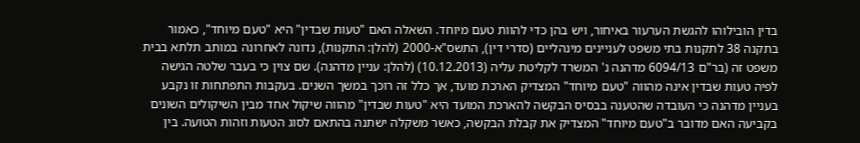בדין הובילוהו להגשת הערעור באיחור, ויש בהן כדי להוות טעם מיוחד. השאלה האם "טעות שבדין" היא "טעם מיוחד", כאמור בתקנה 38 לתקנות בתי משפט לעניינים מינהליים (סדרי דין), התשס"א-2000 (להלן: התקנות), נדונה לאחרונה במותב תלתא בבית משפט זה (בר"ם 6094/13 מדהנה נ' המשרד לקליטת עליה (10.12.2013) (להלן: עניין מדהנה). שם צוין כי בעבר שלטה הגישה לפיה טעות שבדין אינה מהווה "טעם מיוחד" המצדיק הארכת מועד, אך כלל זה רוכך במשך השנים. בעקבות התפתחות זו נקבע בעניין מדהנה כי העובדה שהטענה בבסיס הבקשה להארכת המועד היא "טעות שבדין" מהווה שיקול אחד מבין השיקולים השונים בקביעה האם מדובר ב"טעם מיוחד" המצדיק את קבלת הבקשה, כאשר משקלה ישתנה בהתאם לסוג הטעות וזהות הטועה. בין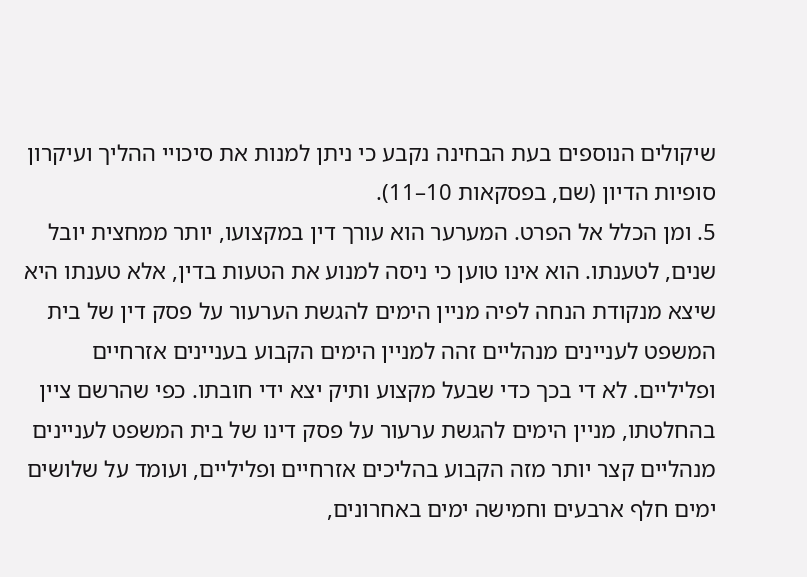שיקולים הנוספים בעת הבחינה נקבע כי ניתן למנות את סיכויי ההליך ועיקרון סופיות הדיון (שם, בפסקאות 10–11).
5. ומן הכלל אל הפרט. המערער הוא עורך דין במקצועו, יותר ממחצית יובל שנים, לטענתו. הוא אינו טוען כי ניסה למנוע את הטעות בדין, אלא טענתו היא שיצא מנקודת הנחה לפיה מניין הימים להגשת הערעור על פסק דין של בית המשפט לעניינים מנהליים זהה למניין הימים הקבוע בעניינים אזרחיים ופליליים. לא די בכך כדי שבעל מקצוע ותיק יצא ידי חובתו. כפי שהרשם ציין בהחלטתו, מניין הימים להגשת ערעור על פסק דינו של בית המשפט לעניינים מנהליים קצר יותר מזה הקבוע בהליכים אזרחיים ופליליים, ועומד על שלושים ימים חלף ארבעים וחמישה ימים באחרונים,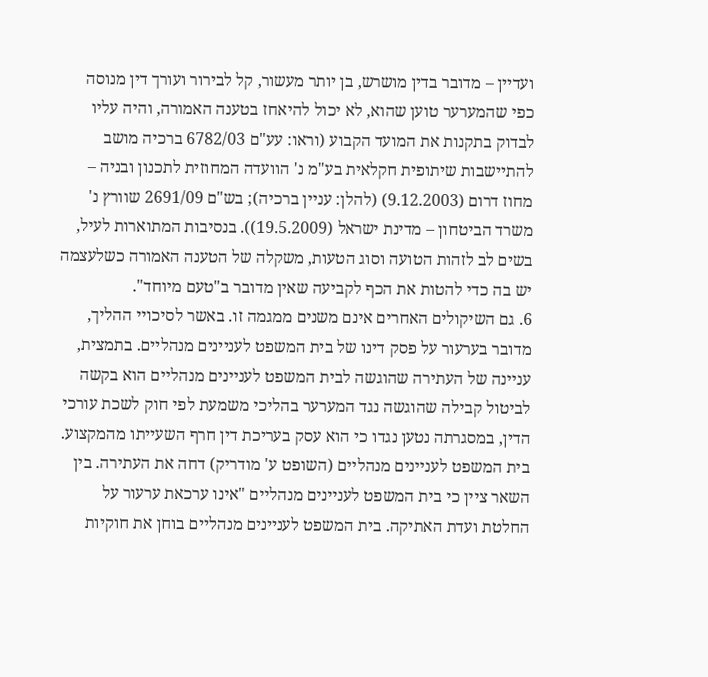ועדיין – מדובר בדין מושרש, בן יותר מעשור, קל לבירור ועורך דין מנוסה כפי שהמערער טוען שהוא, לא יכול להיאחז בטענה האמורה, והיה עליו לבדוק בתקנות את המועד הקבוע (וראו: עע"ם 6782/03 ברכיה מושב להתיישבות שיתופית חקלאית בע"מ נ' הוועדה המחוזית לתכנון ובניה – מחוז דרום (9.12.2003) (להלן: עניין ברכיה); בש"ם 2691/09 שוורץ נ' משרד הביטחון – מדינת ישראל (19.5.2009)). בנסיבות המתוארות לעיל, בשים לב לזהות הטועה וסוג הטעות, משקלה של הטענה האמורה כשלעצמה יש בה כדי להטות את הכף לקביעה שאין מדובר ב"טעם מיוחד".
6. גם השיקולים האחרים אינם משנים ממגמה זו. באשר לסיכויי ההליך, מדובר בערעור על פסק דינו של בית המשפט לעניינים מנהליים. בתמצית, עניינה של העתירה שהוגשה לבית המשפט לעניינים מנהליים הוא בקשה לביטול קבילה שהוגשה נגד המערער בהליכי משמעת לפי חוק לשכת עורכי הדין, במסגרתה נטען נגדו כי הוא עסק בעריכת דין חרף השעייתו מהמקצוע. בית המשפט לעניינים מנהליים (השופט ע' מודריק) דחה את העתירה. בין השאר ציין כי בית המשפט לעניינים מנהליים "אינו ערכאת ערעור על החלטת ועדת האתיקה. בית המשפט לעניינים מנהליים בוחן את חוקיות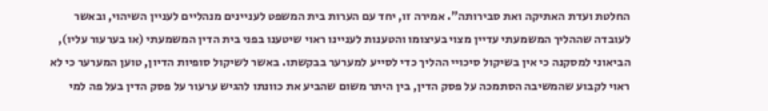החלטת ועדת האתיקה ואת סבירותה". אמירה זו, יחד עם הערות בית המשפט לעניינים מנהליים לעניין השיהוי, ובאשר לעובדה שההליך המשמעתי עדיין מצוי בעיצומו והטענות לעניינו ראוי שיטענו בפני בית הדין המשמעתי (או בערעור עליו), הביאוני למסקנה כי אין בשיקול סיכויי ההליך כדי לסייע למערער בבקשתו. באשר לשיקול סופיות הדיון, טוען המערער כי לא ראוי לקבוע שהמשיבה הסתמכה על פסק הדין, בין היתר משום שהביע את כוונתו להגיש ערעור על פסק הדין בעל פה למי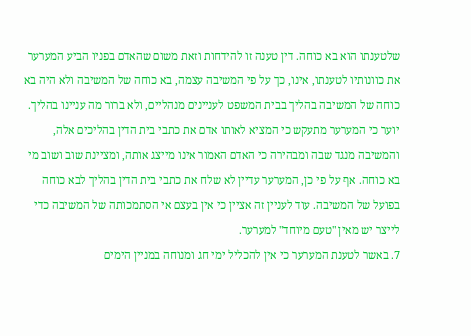שלטענתו הוא בא כוחה. דין טענה זו להידחות וזאת משום שהאדם בפניו הביע המערער את כוונותיו לטענתו, אינו, כך על פי המשיבה עצמה, בא כוחה של המשיבה ולא היה בא כוחה של המשיבה בהליך בבית המשפט לעניינים מנהליים, ולא ברור מה עניינו בהליך. יוער כי המערער מתעקש כי המציא לאותו אדם את כתבי בית הדין בהליכים אלה, והמשיבה מנגד שבה ומבהירה כי האדם האמור אינו מייצג אותה, ומציינת שוב ושוב מי בא כוחה. אף על פי כן, המערער עדיין לא שלח את כתבי בית הדין בהליך לבא כוחה בפועל של המשיבה. עוד לעניין זה אציין כי אין בעצם אי הסתמכותה של המשיבה כדי לייצר יש מאין "טעם מיוחד" למערער.
7. באשר לטענת המערער כי אין להכליל ימי חג ומנוחה במניין הימים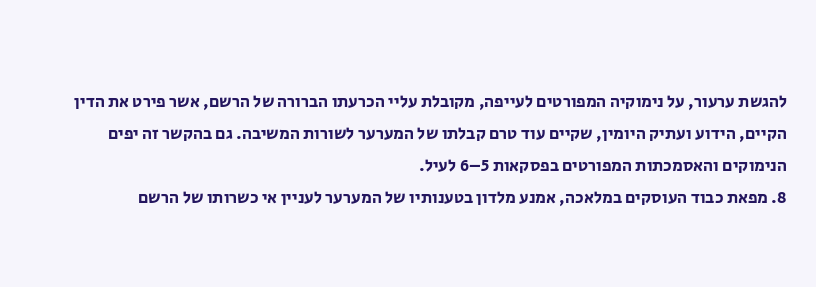להגשת ערעור, על נימוקיה המפורטים לעייפה, מקובלת עליי הכרעתו הברורה של הרשם, אשר פירט את הדין הקיים, הידוע ועתיק היומין, שקיים עוד טרם קבלתו של המערער לשורות המשיבה. גם בהקשר זה יפים הנימוקים והאסמכתות המפורטים בפסקאות 5–6 לעיל.
8. מפאת כבוד העוסקים במלאכה, אמנע מלדון בטענותיו של המערער לעניין אי כשרותו של הרשם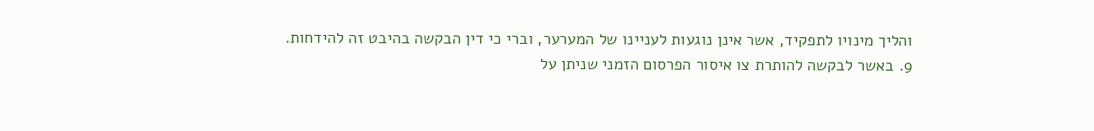והליך מינויו לתפקיד, אשר אינן נוגעות לעניינו של המערער, וברי כי דין הבקשה בהיבט זה להידחות.
9. באשר לבקשה להותרת צו איסור הפרסום הזמני שניתן על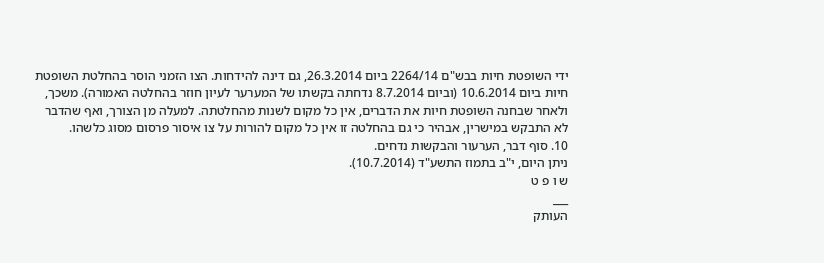ידי השופטת חיות בבש"ם 2264/14 ביום 26.3.2014, גם דינה להידחות. הצו הזמני הוסר בהחלטת השופטת חיות ביום 10.6.2014 (וביום 8.7.2014 נדחתה בקשתו של המערער לעיון חוזר בהחלטה האמורה). משכך, ולאחר שבחנה השופטת חיות את הדברים, אין כל מקום לשנות מהחלטתה. למעלה מן הצורך, ואף שהדבר לא התבקש במישרין, אבהיר כי גם בהחלטה זו אין כל מקום להורות על צו איסור פרסום מסוג כלשהו.
10. סוף דבר, הערעור והבקשות נדחים.
ניתן היום, י"ב בתמוז התשע"ד (10.7.2014).
ש ו פ ט
___
העותק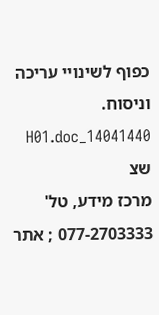כפוף לשינויי עריכה וניסוח. 14041440_H01.doc שצ
מרכז מידע, טל' 077-2703333 ; אתר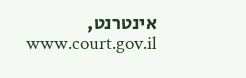אינטרנט, www.court.gov.il